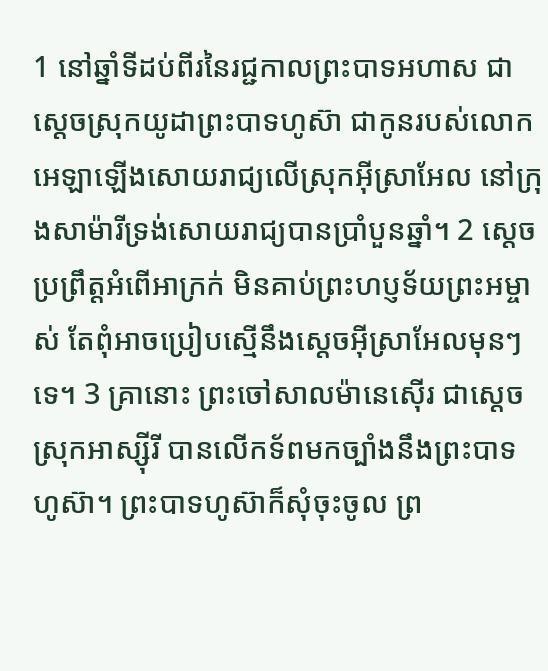1 នៅឆ្នាំទីដប់ពីរនៃរជ្ជកាលព្រះបាទអហាស ជាស្តេចស្រុកយូដាព្រះបាទហូស៊ា ជាកូនរបស់លោកអេឡាឡើងសោយរាជ្យលើស្រុកអ៊ីស្រាអែល នៅក្រុងសាម៉ារីទ្រង់សោយរាជ្យបានប្រាំបួនឆ្នាំ។ 2 ស្តេចប្រព្រឹត្តអំពើអាក្រក់ មិនគាប់ព្រះហប្ញទ័យព្រះអម្ចាស់ តែពុំអាចប្រៀបស្មើនឹងស្តេចអ៊ីស្រាអែលមុនៗទេ។ 3 គ្រានោះ ព្រះចៅសាលម៉ានេស៊ើរ ជាស្តេចស្រុកអាស្ស៊ីរី បានលើកទ័ពមកច្បាំងនឹងព្រះបាទហូស៊ា។ ព្រះបាទហូស៊ាក៏សុំចុះចូល ព្រ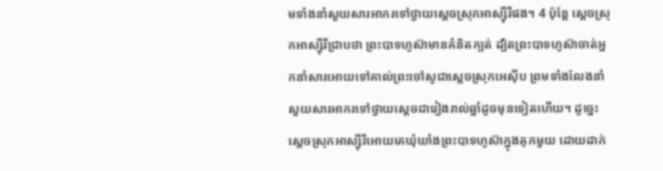មទាំងនាំសួយសារអាករទៅថ្វាយស្តេចស្រុកអាស្ស៊ីរីផង។ 4 ប៉ុន្តែ ស្តេចស្រុកអាស្ស៊ីរីជ្រាបថា ព្រះបាទហូស៊ាមានគំនិតក្បត់ ដ្បិតព្រះបាទហូស៊ាចាត់អ្នកនាំសារអោយទៅគាល់ព្រះចៅសូជាស្តេចស្រុកអេស៊ីប ព្រមទាំងលែងនាំសួយសារអាករទៅថ្វាយស្តេចជារៀងរាល់ឆ្នាំដូចមុនទៀតហើយ។ ដូច្នេះ ស្តេចស្រុកអាស្ស៊ីរីអោយគេឃុំឃាំងព្រះបាទហូស៊ាក្នុងគុកមួយ ដោយដាក់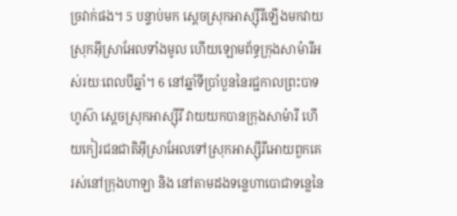ច្រវាក់ផង។ 5 បន្ទាប់មក ស្តេចស្រុកអាស្ស៊ីរីឡើងមកវាយស្រុកអ៊ីស្រាអែលទាំងមូល ហើយឡោមព័ទ្ធក្រុងសាម៉ារីអស់រយៈពេលបីឆ្នាំ។ 6 នៅឆ្នាំទីប្រាំបួននៃរជ្ជកាលព្រះបាទហូស៊ា ស្តេចស្រុកអាស្ស៊ីរី វាយយកបានក្រុងសាម៉ារី ហើយកៀរជនជាតិអ៊ីស្រាអែលទៅស្រុកអាស្ស៊ីរីអោយពួកគេរស់នៅក្រុងហាឡា និង នៅតាមដងទន្លេហាបោជាទន្លេនៃ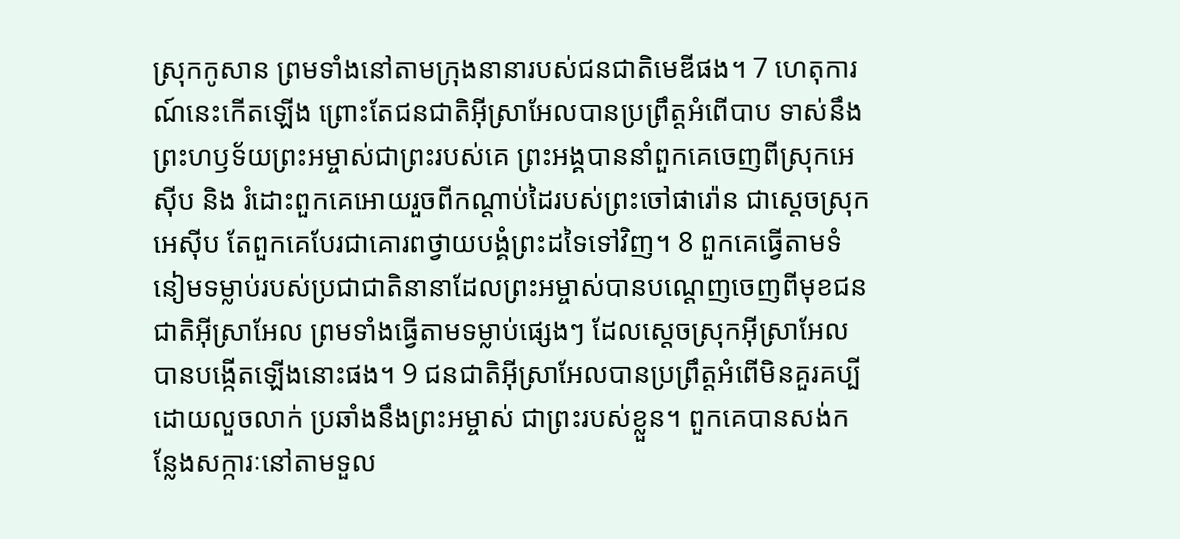ស្រុកកូសាន ព្រមទាំងនៅតាមក្រុងនានារបស់ជនជាតិមេឌីផង។ 7 ហេតុការណ៍នេះកើតឡើង ព្រោះតែជនជាតិអ៊ីស្រាអែលបានប្រព្រឹត្តអំពើបាប ទាស់នឹងព្រះហឫទ័យព្រះអម្ចាស់ជាព្រះរបស់គេ ព្រះអង្គបាននាំពួកគេចេញពីស្រុកអេស៊ីប និង រំដោះពួកគេអោយរួចពីកណ្តាប់ដៃរបស់ព្រះចៅផារ៉ោន ជាស្តេចស្រុកអេស៊ីប តែពួកគេបែរជាគោរពថ្វាយបង្គំព្រះដទៃទៅវិញ។ 8 ពួកគេធ្វើតាមទំនៀមទម្លាប់របស់ប្រជាជាតិនានាដែលព្រះអម្ចាស់បានបណ្តេញចេញពីមុខជនជាតិអ៊ីស្រាអែល ព្រមទាំងធ្វើតាមទម្លាប់ផ្សេងៗ ដែលស្តេចស្រុកអ៊ីស្រាអែលបានបង្កើតឡើងនោះផង។ 9 ជនជាតិអ៊ីស្រាអែលបានប្រព្រឹត្តអំពើមិនគួរគប្បីដោយលួចលាក់ ប្រឆាំងនឹងព្រះអម្ចាស់ ជាព្រះរបស់ខ្លួន។ ពួកគេបានសង់កន្លែងសក្ការៈនៅតាមទួល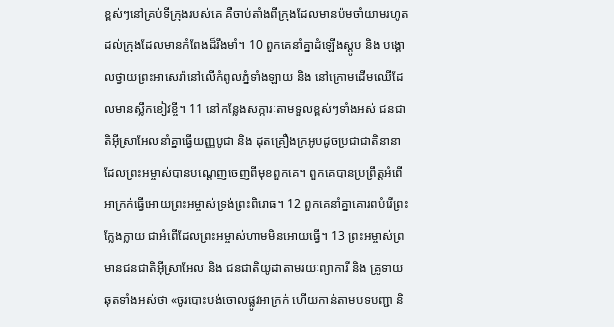ខ្ពស់ៗនៅគ្រប់ទីក្រុងរបស់គេ គឺចាប់តាំងពីក្រុងដែលមានប៉មចាំយាមរហូតដល់ក្រុងដែលមានកំពែងដ៏រឹងមាំ។ 10 ពួកគេនាំគ្នាដំឡើងស្តូប និង បង្គោលថ្វាយព្រះអាសេរ៉ានៅលើកំពូលភ្នំទាំងឡាយ និង នៅក្រោមដើមឈើដែលមានស្លឹកខៀវខ្ចី។ 11 នៅកន្លែងសក្ការៈតាមទួលខ្ពស់ៗទាំងអស់ ជនជាតិអ៊ីស្រាអែលនាំគ្នាធ្វើយញ្ញបូជា និង ដុតគ្រឿងក្រអូបដូចប្រជាជាតិនានា ដែលព្រះអម្ចាស់បានបណ្តេញចេញពីមុខពួកគេ។ ពួកគេបានប្រព្រឹត្តអំពើអាក្រក់ធ្វើអោយព្រះអម្ចាស់ទ្រង់ព្រះពិរោធ។ 12 ពួកគេនាំគ្នាគោរពបំរើព្រះក្លែងក្លាយ ជាអំពើដែលព្រះអម្ចាស់ហាមមិនអោយធ្វើ។ 13 ព្រះអម្ចាស់ព្រមានជនជាតិអ៊ីស្រាអែល និង ជនជាតិយូដាតាមរយៈព្យាការី និង គ្រូទាយឆុតទាំងអស់ថា «ចូរបោះបង់ចោលផ្លូវអាក្រក់ ហើយកាន់តាមបទបញ្ជា និ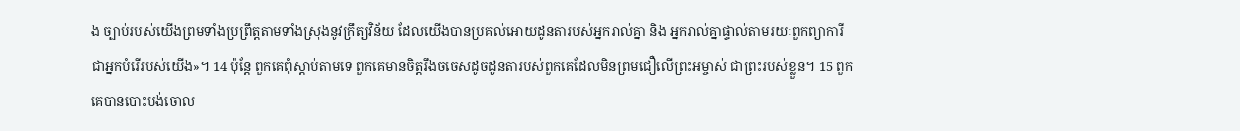ង ច្បាប់របស់យើងព្រមទាំងប្រព្រឹត្តតាមទាំងស្រុងនូវក្រឹត្យវិន័យ ដែលយើងបានប្រគល់អោយដូនតារបស់អ្នករាល់គ្នា និង អ្នករាល់គ្នាផ្ទាល់តាមរយៈពួកព្យាការីជាអ្នកបំរើរបស់យើង»។ 14 ប៉ុន្តែ ពួកគេពុំស្តាប់តាមទេ ពួកគេមានចិត្តរឹងចចេសដូចដូនតារបស់ពួកគេដែលមិនព្រមជឿលើព្រះអម្ចាស់ ជាព្រះរបស់ខ្លួន។ 15 ពួកគេបានបោះបង់ចោល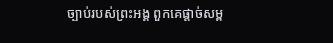ច្បាប់របស់ព្រះអង្គ ពួកគេផ្តាច់សម្ព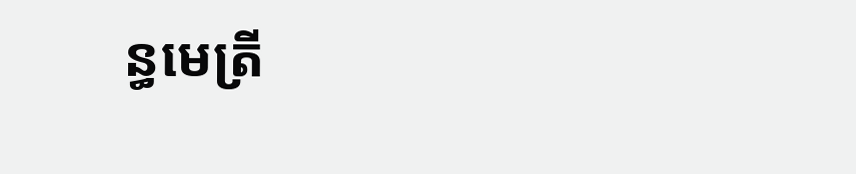ន្ធមេត្រី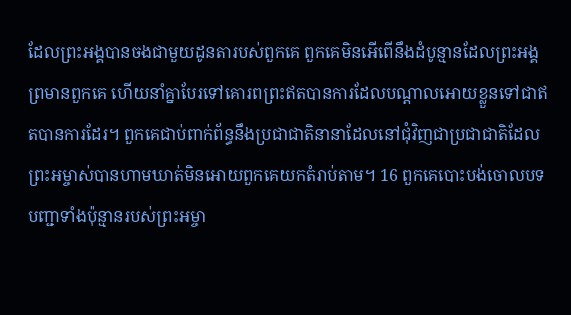ដែលព្រះអង្គបានចងជាមួយដូនតារបស់ពួកគេ ពួកគេមិនអើពើនឹងដំបូន្មានដែលព្រះអង្គព្រមានពួកគេ ហើយនាំគ្នាបែរទៅគោរពព្រះឥតបានការដែលបណ្តាលអោយខ្លួនទៅជាឥតបានការដែរ។ ពួកគេជាប់ពាក់ព័ន្ធនឹងប្រជាជាតិនានាដែលនៅជុំវិញជាប្រជាជាតិដែលព្រះអម្ចាស់បានហាមឃាត់មិនអោយពួកគេយកតំរាប់តាម។ 16 ពួកគេបោះបង់ចោលបទបញ្ជាទាំងប៉ុន្មានរបស់ព្រះអម្ចា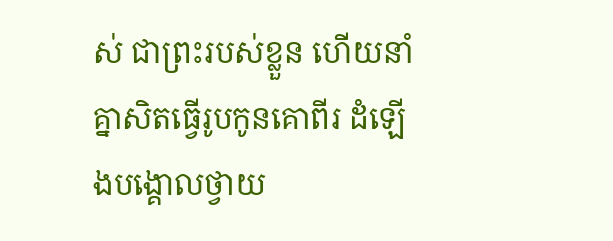ស់ ជាព្រះរបស់ខ្លួន ហើយនាំគ្នាសិតធ្វើរូបកូនគោពីរ ដំឡើងបង្គោលថ្វាយ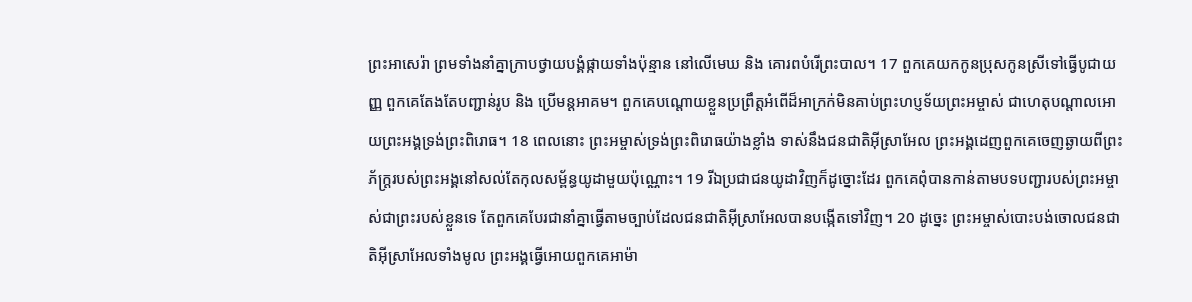ព្រះអាសេរ៉ា ព្រមទាំងនាំគ្នាក្រាបថ្វាយបង្គំផ្កាយទាំងប៉ុន្មាន នៅលើមេឃ និង គោរពបំរើព្រះបាល។ 17 ពួកគេយកកូនប្រុសកូនស្រីទៅធ្វើបូជាយញ្ញ ពួកគេតែងតែបញ្ជាន់រូប និង ប្រើមន្តអាគម។ ពួកគេបណ្តោយខ្លួនប្រព្រឹត្តអំពើដ៏អាក្រក់មិនគាប់ព្រះហប្ញទ័យព្រះអម្ចាស់ ជាហេតុបណ្តាលអោយព្រះអង្គទ្រង់ព្រះពិរោធ។ 18 ពេលនោះ ព្រះអម្ចាស់ទ្រង់ព្រះពិរោធយ៉ាងខ្លាំង ទាស់នឹងជនជាតិអ៊ីស្រាអែល ព្រះអង្គដេញពួកគេចេញឆ្ងាយពីព្រះភ័ក្ត្ររបស់ព្រះអង្គនៅសល់តែកុលសម្ព័ន្ធយូដាមួយប៉ុណ្ណោះ។ 19 រីឯប្រជាជនយូដាវិញក៏ដូច្នោះដែរ ពួកគេពុំបានកាន់តាមបទបញ្ជារបស់ព្រះអម្ចាស់ជាព្រះរបស់ខ្លួនទេ តែពួកគេបែរជានាំគ្នាធ្វើតាមច្បាប់ដែលជនជាតិអ៊ីស្រាអែលបានបង្កើតទៅវិញ។ 20 ដូច្នេះ ព្រះអម្ចាស់បោះបង់ចោលជនជាតិអ៊ីស្រាអែលទាំងមូល ព្រះអង្គធ្វើអោយពួកគេអាម៉ា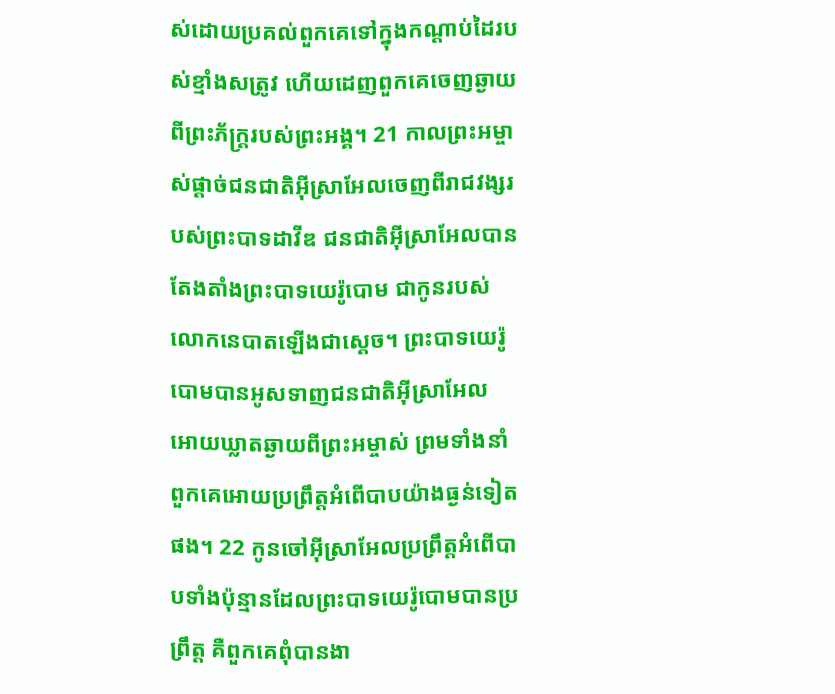ស់ដោយប្រគល់ពួកគេទៅក្នុងកណ្តាប់ដៃរបស់ខ្មាំងសត្រូវ ហើយដេញពួកគេចេញឆ្ងាយពីព្រះភ័ក្ត្ររបស់ព្រះអង្គ។ 21 កាលព្រះអម្ចាស់ផ្តាច់ជនជាតិអ៊ីស្រាអែលចេញពីរាជវង្សរបស់ព្រះបាទដាវីឌ ជនជាតិអ៊ីស្រាអែលបានតែងតាំងព្រះបាទយេរ៉ូបោម ជាកូនរបស់លោកនេបាតឡើងជាស្តេច។ ព្រះបាទយេរ៉ូបោមបានអូសទាញជនជាតិអ៊ីស្រាអែល អោយឃ្លាតឆ្ងាយពីព្រះអម្ចាស់ ព្រមទាំងនាំពួកគេអោយប្រព្រឹត្តអំពើបាបយ៉ាងធ្ងន់ទៀតផង។ 22 កូនចៅអ៊ីស្រាអែលប្រព្រឹត្តអំពើបាបទាំងប៉ុន្មានដែលព្រះបាទយេរ៉ូបោមបានប្រព្រឹត្ត គឺពួកគេពុំបានងា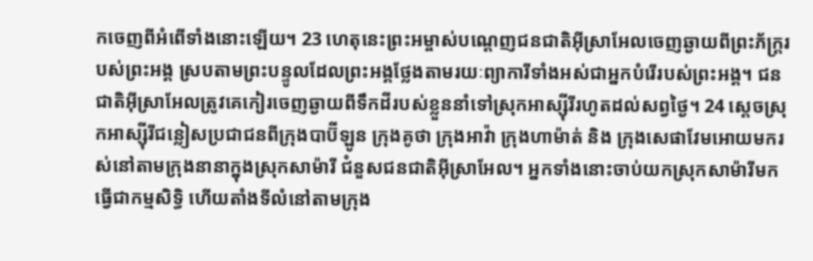កចេញពីអំពើទាំងនោះឡើយ។ 23 ហេតុនេះព្រះអម្ចាស់បណ្តេញជនជាតិអ៊ីស្រាអែលចេញឆ្ងាយពីព្រះភ័ក្ត្ររបស់ព្រះអង្គ ស្របតាមព្រះបន្ទូលដែលព្រះអង្គថ្លែងតាមរយៈព្យាការីទាំងអស់ជាអ្នកបំរើរបស់ព្រះអង្គ។ ជនជាតិអ៊ីស្រាអែលត្រូវគេកៀរចេញឆ្ងាយពីទឹកដីរបស់ខ្លួននាំទៅស្រុកអាស្ស៊ីរីរហូតដល់សព្វថ្ងៃ។ 24 ស្តេចស្រុកអាស្ស៊ីរីជន្លៀសប្រជាជនពីក្រុងបាប៊ីឡូន ក្រុងគូថា ក្រុងអាវ៉ា ក្រុងហាម៉ាត់ និង ក្រុងសេផាវែមអោយមករស់នៅតាមក្រុងនានាក្នុងស្រុកសាម៉ារី ជំនួសជនជាតិអ៊ីស្រាអែល។ អ្នកទាំងនោះចាប់យកស្រុកសាម៉ារីមកធ្វើជាកម្មសិទ្ធិ ហើយតាំងទីលំនៅតាមក្រុង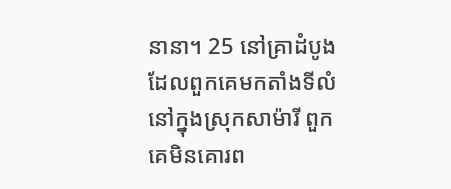នានា។ 25 នៅគ្រាដំបូងដែលពួកគេមកតាំងទីលំនៅក្នុងស្រុកសាម៉ារី ពួកគេមិនគោរព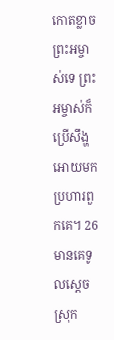កោតខ្លាចព្រះអម្ចាស់ទេ ព្រះអម្ចាស់ក៏ប្រើសឹង្ហអោយមកប្រហារពួកគេ។ 26 មានគេទូលស្តេចស្រុក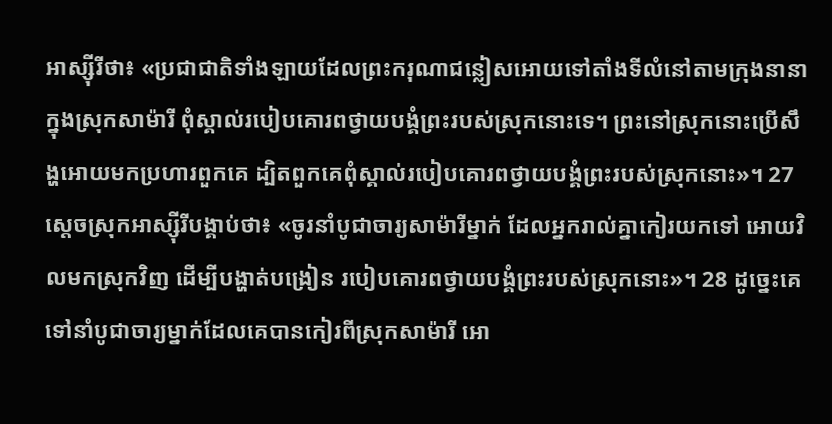អាស្ស៊ីរីថា៖ «ប្រជាជាតិទាំងឡាយដែលព្រះករុណាជន្លៀសអោយទៅតាំងទីលំនៅតាមក្រុងនានា ក្នុងស្រុកសាម៉ារី ពុំស្គាល់របៀបគោរពថ្វាយបង្គំព្រះរបស់ស្រុកនោះទេ។ ព្រះនៅស្រុកនោះប្រើសឹង្ហអោយមកប្រហារពួកគេ ដ្បិតពួកគេពុំស្គាល់របៀបគោរពថ្វាយបង្គំព្រះរបស់ស្រុកនោះ»។ 27 ស្តេចស្រុកអាស្ស៊ីរីបង្គាប់ថា៖ «ចូរនាំបូជាចារ្យសាម៉ារីម្នាក់ ដែលអ្នករាល់គ្នាកៀរយកទៅ អោយវិលមកស្រុកវិញ ដើម្បីបង្ហាត់បង្រៀន របៀបគោរពថ្វាយបង្គំព្រះរបស់ស្រុកនោះ»។ 28 ដូច្នេះគេទៅនាំបូជាចារ្យម្នាក់ដែលគេបានកៀរពីស្រុកសាម៉ារី អោ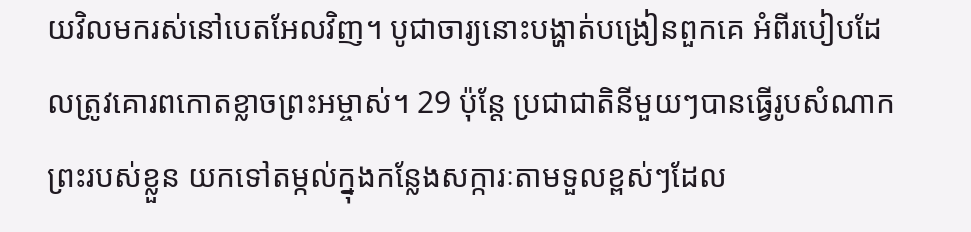យវិលមករស់នៅបេតអែលវិញ។ បូជាចារ្យនោះបង្ហាត់បង្រៀនពួកគេ អំពីរបៀបដែលត្រូវគោរពកោតខ្លាចព្រះអម្ចាស់។ 29 ប៉ុន្តែ ប្រជាជាតិនីមួយៗបានធ្វើរូបសំណាកព្រះរបស់ខ្លួន យកទៅតម្កល់ក្នុងកន្លែងសក្ការៈតាមទួលខ្ពស់ៗដែល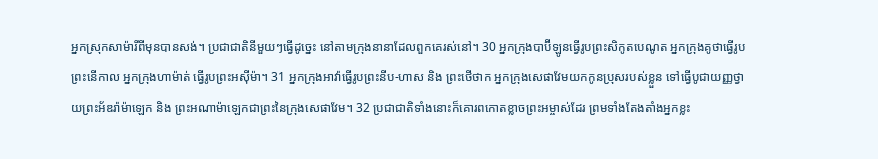អ្នកស្រុកសាម៉ារីពីមុនបានសង់។ ប្រជាជាតិនីមួយៗធ្វើដូច្នេះ នៅតាមក្រុងនានាដែលពួកគេរស់នៅ។ 30 អ្នកក្រុងបាប៊ីឡូនធ្វើរូបព្រះសិកូតបេណូត អ្នកក្រុងគូថាធ្វើរូបព្រះនើកាល អ្នកក្រុងហាម៉ាត់ ធ្វើរូបព្រះអស៊ីម៉ា។ 31 អ្នកក្រុងអាវ៉ាធ្វើរូបព្រះនីប-ហាស និង ព្រះថើថាក អ្នកក្រុងសេផាវែមយកកូនប្រុសរបស់ខ្លួន ទៅធ្វើបូជាយញ្ញថ្វាយព្រះអ័ឌរ៉ាម៉ាឡេក និង ព្រះអណាម៉ាឡេកជាព្រះនៃក្រុងសេផាវែម។ 32 ប្រជាជាតិទាំងនោះក៏គោរពកោតខ្លាចព្រះអម្ចាស់ដែរ ព្រមទាំងតែងតាំងអ្នកខ្លះ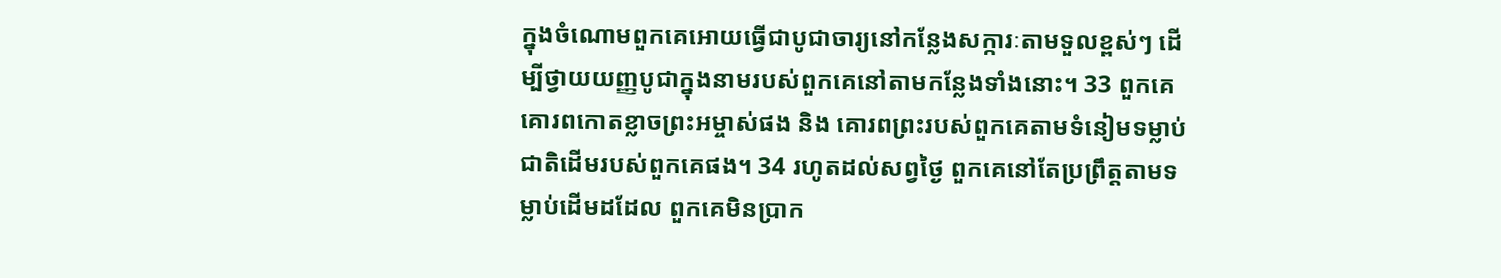ក្នុងចំណោមពួកគេអោយធ្វើជាបូជាចារ្យនៅកន្លែងសក្ការៈតាមទួលខ្ពស់ៗ ដើម្បីថ្វាយយញ្ញបូជាក្នុងនាមរបស់ពួកគេនៅតាមកន្លែងទាំងនោះ។ 33 ពួកគេគោរពកោតខ្លាចព្រះអម្ចាស់ផង និង គោរពព្រះរបស់ពួកគេតាមទំនៀមទម្លាប់ជាតិដើមរបស់ពួកគេផង។ 34 រហូតដល់សព្វថ្ងៃ ពួកគេនៅតែប្រព្រឹត្តតាមទម្លាប់ដើមដដែល ពួកគេមិនប្រាក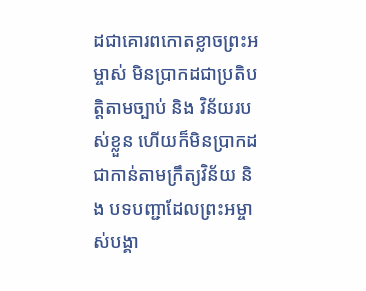ដជាគោរពកោតខ្លាចព្រះអម្ចាស់ មិនប្រាកដជាប្រតិបត្តិតាមច្បាប់ និង វិន័យរបស់ខ្លួន ហើយក៏មិនប្រាកដជាកាន់តាមក្រឹត្យវិន័យ និង បទបញ្ជាដែលព្រះអម្ចាស់បង្គា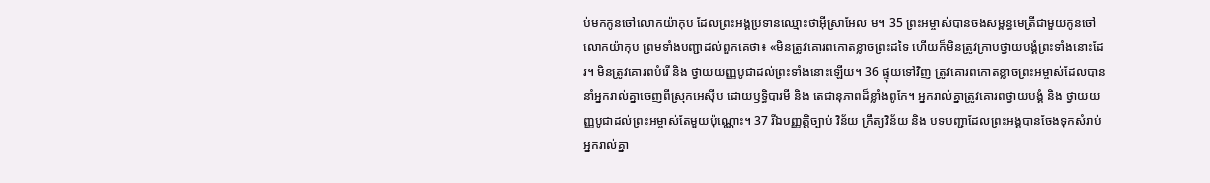ប់មកកូនចៅលោកយ៉ាកុប ដែលព្រះអង្គប្រទានឈ្មោះថាអ៊ីស្រាអែល ម។ 35 ព្រះអម្ចាស់បានចងសម្ពន្ធមេត្រីជាមួយកូនចៅលោកយ៉ាកុប ព្រមទាំងបញ្ជាដល់ពួកគេថា៖ «មិនត្រូវគោរពកោតខ្លាចព្រះដទៃ ហើយក៏មិនត្រូវក្រាបថ្វាយបង្គំព្រះទាំងនោះដែរ។ មិនត្រូវគោរពបំរើ និង ថ្វាយយញ្ញបូជាដល់ព្រះទាំងនោះឡើយ។ 36 ផ្ទុយទៅវិញ ត្រូវគោរពកោតខ្លាចព្រះអម្ចាស់ដែលបាននាំអ្នករាល់គ្នាចេញពីស្រុកអេស៊ីប ដោយឫទ្ធិបារមី និង តេជានុភាពដ៏ខ្លាំងពូកែ។ អ្នករាល់គ្នាត្រូវគោរពថ្វាយបង្គំ និង ថ្វាយយញ្ញបូជាដល់ព្រះអម្ចាស់តែមួយប៉ុណ្ណោះ។ 37 រីឯបញ្ញត្តិច្បាប់ វិន័យ ក្រឹត្យវិន័យ និង បទបញ្ជាដែលព្រះអង្គបានចែងទុកសំរាប់អ្នករាល់គ្នា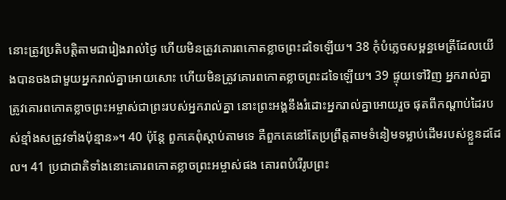នោះត្រូវប្រតិបត្តិតាមជារៀងរាល់ថ្ងៃ ហើយមិនត្រូវគោរពកោតខ្លាចព្រះដទៃឡើយ។ 38 កុំបំភ្លេចសម្ពន្ធមេត្រីដែលយើងបានចងជាមួយអ្នករាល់គ្នាអោយសោះ ហើយមិនត្រូវគោរពកោតខ្លាចព្រះដទៃឡើយ។ 39 ផ្ទុយទៅវិញ អ្នករាល់គ្នាត្រូវគោរពកោតខ្លាចព្រះអម្ចាស់ជាព្រះរបស់អ្នករាល់គ្នា នោះព្រះអង្គនឹងរំដោះអ្នករាល់គ្នាអោយរួច ផុតពីកណ្តាប់ដៃរបស់ខ្មាំងសត្រូវទាំងប៉ុន្មាន»។ 40 ប៉ុន្តែ ពួកគេពុំស្តាប់តាមទេ គឺពួកគេនៅតែប្រព្រឹត្តតាមទំនៀមទម្លាប់ដើមរបស់ខ្លួនដដែល។ 41 ប្រជាជាតិទាំងនោះគោរពកោតខ្លាចព្រះអម្ចាស់ផង គោរពបំរើរូបព្រះ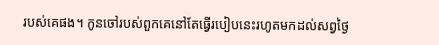របស់គេផង។ កូនចៅរបស់ពួកគេនៅតែធ្វើរបៀបនេះរហូតមកដល់សព្វថ្ងៃ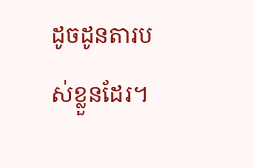ដូចដូនតារបស់ខ្លួនដែរ។